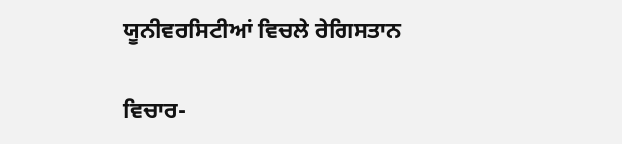ਯੂਨੀਵਰਸਿਟੀਆਂ ਵਿਚਲੇ ਰੇਗਿਸਤਾਨ

ਵਿਚਾਰ-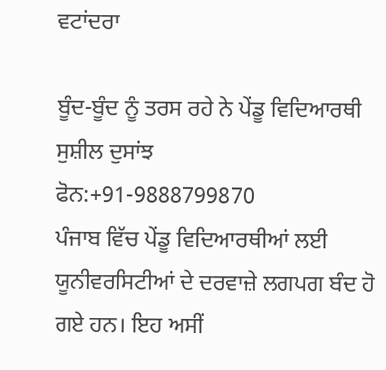ਵਟਾਂਦਰਾ

ਬੂੰਦ-ਬੂੰਦ ਨੂੰ ਤਰਸ ਰਹੇ ਨੇ ਪੇਂਡੂ ਵਿਦਿਆਰਥੀ
ਸੁਸ਼ੀਲ ਦੁਸਾਂਝ
ਫੋਨ:+91-9888799870
ਪੰਜਾਬ ਵਿੱਚ ਪੇਂਡੂ ਵਿਦਿਆਰਥੀਆਂ ਲਈ ਯੂਨੀਵਰਸਿਟੀਆਂ ਦੇ ਦਰਵਾਜ਼ੇ ਲਗਪਗ ਬੰਦ ਹੋ ਗਏ ਹਨ। ਇਹ ਅਸੀਂ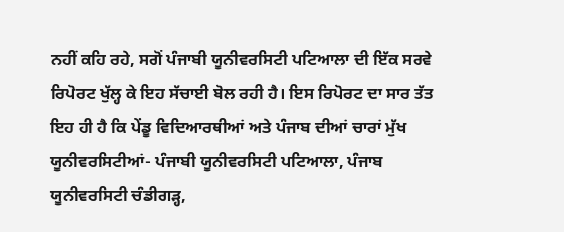ਨਹੀਂ ਕਹਿ ਰਹੇ, ਸਗੋਂ ਪੰਜਾਬੀ ਯੂਨੀਵਰਸਿਟੀ ਪਟਿਆਲਾ ਦੀ ਇੱਕ ਸਰਵੇ ਰਿਪੋਰਟ ਖੁੱਲ੍ਹ ਕੇ ਇਹ ਸੱਚਾਈ ਬੋਲ ਰਹੀ ਹੈ। ਇਸ ਰਿਪੋਰਟ ਦਾ ਸਾਰ ਤੱਤ ਇਹ ਹੀ ਹੈ ਕਿ ਪੇਂਡੂ ਵਿਦਿਆਰਥੀਆਂ ਅਤੇ ਪੰਜਾਬ ਦੀਆਂ ਚਾਰਾਂ ਮੁੱਖ ਯੂਨੀਵਰਸਿਟੀਆਂ- ਪੰਜਾਬੀ ਯੂਨੀਵਰਸਿਟੀ ਪਟਿਆਲਾ, ਪੰਜਾਬ ਯੂਨੀਵਰਸਿਟੀ ਚੰਡੀਗੜ੍ਹ,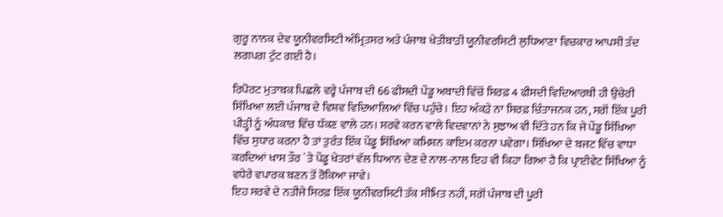ਗੁਰੂ ਨਾਨਕ ਦੇਵ ਯੂਨੀਵਰਸਿਟੀ ਅੰਮ੍ਰਿਤਸਰ ਅਤੇ ਪੰਜਾਬ ਖੇਤੀਬਾੜੀ ਯੂਨੀਵਰਸਿਟੀ ਲੁਧਿਆਣਾ ਵਿਚਕਾਰ ਆਪਸੀ ਤੰਦ ਲਗਪਗ ਟੁੱਟ ਗਈ ਹੈ।

ਰਿਪੋਰਟ ਮੁਤਾਬਕ ਪਿਛਲੇ ਵਰ੍ਹੇ ਪੰਜਾਬ ਦੀ 66 ਫੀਸਦੀ ਪੇਂਡੂ ਅਬਾਦੀ ਵਿੱਚੋਂ ਸਿਰਫ਼ 4 ਫੀਸਦੀ ਵਿਦਿਆਰਥੀ ਹੀ ਉਚੇਰੀ ਸਿੱਖਿਆ ਲਈ ਪੰਜਾਬ ਦੇ ਵਿਸ਼ਵ ਵਿਦਿਆਲਿਆਂ ਵਿੱਚ ਪਹੁੰਚੇ। ਇਹ ਅੰਕੜੇ ਨਾ ਸਿਰਫ਼ ਚਿੰਤਾਜਨਕ ਹਨ, ਸਗੋਂ ਇੱਕ ਪੂਰੀ ਪੀੜ੍ਹੀ ਨੂੰ ਅੰਧਕਾਰ ਵਿੱਚ ਧੱਕਣ ਵਾਲੇ ਹਨ। ਸਰਵੇ ਕਰਨ ਵਾਲੇ ਵਿਦਵਾਨਾਂ ਨੇ ਸੁਝਾਅ ਵੀ ਦਿੱਤੇ ਹਨ ਕਿ ਜੇ ਪੇਂਡੂ ਸਿੱਖਿਆ ਵਿੱਚ ਸੁਧਾਰ ਕਰਨਾ ਹੈ ਤਾਂ ਤੁਰੰਤ ਇੱਕ ਪੇਂਡੂ ਸਿੱਖਿਆ ਕਮਿਸ਼ਨ ਕਾਇਮ ਕਰਨਾ ਪਵੇਗਾ। ਸਿੱਖਿਆ ਦੇ ਬਜਟ ਵਿੱਚ ਵਾਧਾ ਕਰਦਿਆਂ ਖਾਸ ਤੌਰ `ਤੇ ਪੇਂਡੂ ਖੇਤਰਾਂ ਵੱਲ ਧਿਆਨ ਦੇਣ ਦੇ ਨਾਲ-ਨਾਲ ਇਹ ਵੀ ਕਿਹਾ ਗਿਆ ਹੈ ਕਿ ਪ੍ਰਾਈਵੇਟ ਸਿੱਖਿਆ ਨੂੰ ਵਧੇਰੇ ਵਪਾਰਕ ਬਣਨ ਤੋਂ ਰੋਕਿਆ ਜਾਵੇ।
ਇਹ ਸਰਵੇ ਦੇ ਨਤੀਜੇ ਸਿਰਫ਼ ਇੱਕ ਯੂਨੀਵਰਸਿਟੀ ਤੱਕ ਸੀਮਿਤ ਨਹੀਂ, ਸਗੋਂ ਪੰਜਾਬ ਦੀ ਪੂਰੀ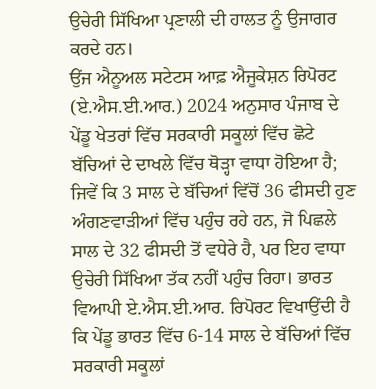ਉਚੇਰੀ ਸਿੱਖਿਆ ਪ੍ਰਣਾਲੀ ਦੀ ਹਾਲਤ ਨੂੰ ਉਜਾਗਰ ਕਰਦੇ ਹਨ।
ਉਂਜ ਐਨੂਅਲ ਸਟੇਟਸ ਆਫ਼ ਐਜੂਕੇਸ਼ਨ ਰਿਪੋਰਟ (ਏ.ਐਸ.ਈ.ਆਰ.) 2024 ਅਨੁਸਾਰ ਪੰਜਾਬ ਦੇ ਪੇਂਡੂ ਖੇਤਰਾਂ ਵਿੱਚ ਸਰਕਾਰੀ ਸਕੂਲਾਂ ਵਿੱਚ ਛੋਟੇ ਬੱਚਿਆਂ ਦੇ ਦਾਖਲੇ ਵਿੱਚ ਥੋੜ੍ਹਾ ਵਾਧਾ ਹੋਇਆ ਹੈ; ਜਿਵੇਂ ਕਿ 3 ਸਾਲ ਦੇ ਬੱਚਿਆਂ ਵਿੱਚੋਂ 36 ਫੀਸਦੀ ਹੁਣ ਅੰਗਣਵਾੜੀਆਂ ਵਿੱਚ ਪਹੁੰਚ ਰਹੇ ਹਨ, ਜੋ ਪਿਛਲੇ ਸਾਲ ਦੇ 32 ਫੀਸਦੀ ਤੋਂ ਵਧੇਰੇ ਹੈ, ਪਰ ਇਹ ਵਾਧਾ ਉਚੇਰੀ ਸਿੱਖਿਆ ਤੱਕ ਨਹੀਂ ਪਹੁੰਚ ਰਿਹਾ। ਭਾਰਤ ਵਿਆਪੀ ਏ.ਐਸ.ਈ.ਆਰ. ਰਿਪੋਰਟ ਵਿਖਾਉਂਦੀ ਹੈ ਕਿ ਪੇਂਡੂ ਭਾਰਤ ਵਿੱਚ 6-14 ਸਾਲ ਦੇ ਬੱਚਿਆਂ ਵਿੱਚ ਸਰਕਾਰੀ ਸਕੂਲਾਂ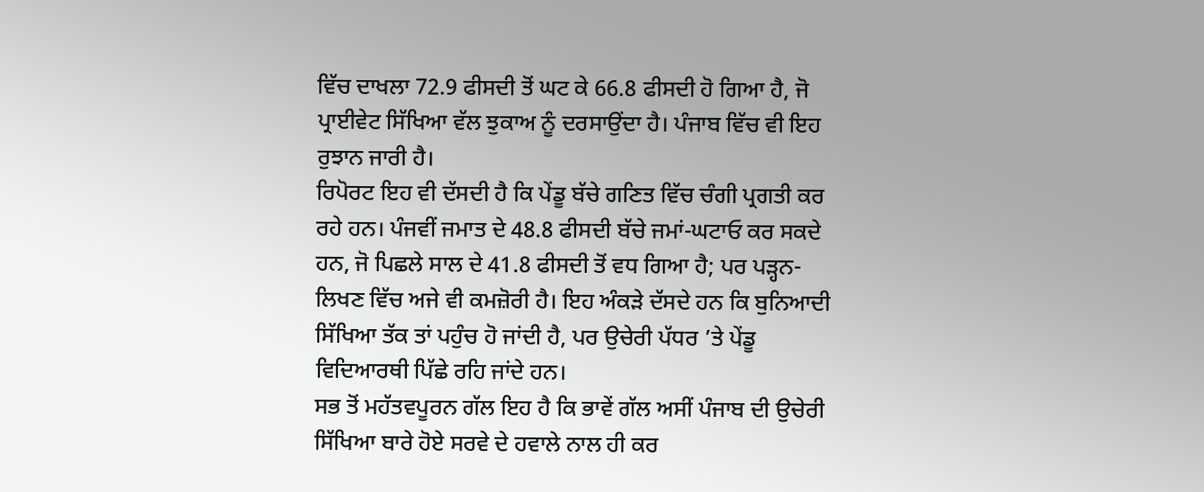ਵਿੱਚ ਦਾਖਲਾ 72.9 ਫੀਸਦੀ ਤੋਂ ਘਟ ਕੇ 66.8 ਫੀਸਦੀ ਹੋ ਗਿਆ ਹੈ, ਜੋ ਪ੍ਰਾਈਵੇਟ ਸਿੱਖਿਆ ਵੱਲ ਝੁਕਾਅ ਨੂੰ ਦਰਸਾਉਂਦਾ ਹੈ। ਪੰਜਾਬ ਵਿੱਚ ਵੀ ਇਹ ਰੁਝਾਨ ਜਾਰੀ ਹੈ।
ਰਿਪੋਰਟ ਇਹ ਵੀ ਦੱਸਦੀ ਹੈ ਕਿ ਪੇਂਡੂ ਬੱਚੇ ਗਣਿਤ ਵਿੱਚ ਚੰਗੀ ਪ੍ਰਗਤੀ ਕਰ ਰਹੇ ਹਨ। ਪੰਜਵੀਂ ਜਮਾਤ ਦੇ 48.8 ਫੀਸਦੀ ਬੱਚੇ ਜਮਾਂ-ਘਟਾਓ ਕਰ ਸਕਦੇ ਹਨ, ਜੋ ਪਿਛਲੇ ਸਾਲ ਦੇ 41.8 ਫੀਸਦੀ ਤੋਂ ਵਧ ਗਿਆ ਹੈ; ਪਰ ਪੜ੍ਹਨ-ਲਿਖਣ ਵਿੱਚ ਅਜੇ ਵੀ ਕਮਜ਼ੋਰੀ ਹੈ। ਇਹ ਅੰਕੜੇ ਦੱਸਦੇ ਹਨ ਕਿ ਬੁਨਿਆਦੀ ਸਿੱਖਿਆ ਤੱਕ ਤਾਂ ਪਹੁੰਚ ਹੋ ਜਾਂਦੀ ਹੈ, ਪਰ ਉਚੇਰੀ ਪੱਧਰ ’ਤੇ ਪੇਂਡੂ ਵਿਦਿਆਰਥੀ ਪਿੱਛੇ ਰਹਿ ਜਾਂਦੇ ਹਨ।
ਸਭ ਤੋਂ ਮਹੱਤਵਪੂਰਨ ਗੱਲ ਇਹ ਹੈ ਕਿ ਭਾਵੇਂ ਗੱਲ ਅਸੀਂ ਪੰਜਾਬ ਦੀ ਉਚੇਰੀ ਸਿੱਖਿਆ ਬਾਰੇ ਹੋਏ ਸਰਵੇ ਦੇ ਹਵਾਲੇ ਨਾਲ ਹੀ ਕਰ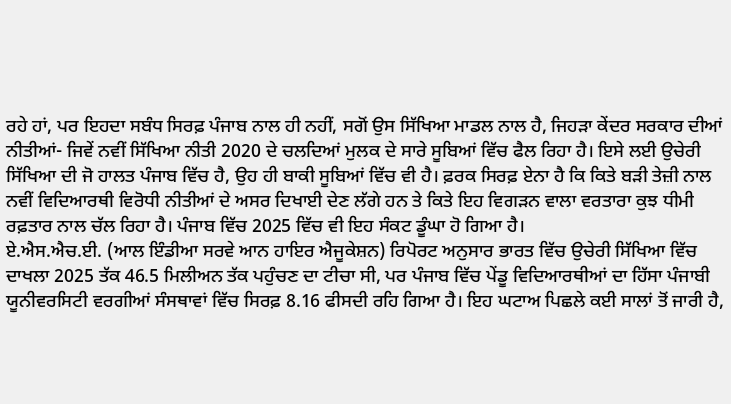ਰਹੇ ਹਾਂ, ਪਰ ਇਹਦਾ ਸਬੰਧ ਸਿਰਫ਼ ਪੰਜਾਬ ਨਾਲ ਹੀ ਨਹੀਂ, ਸਗੋਂ ਉਸ ਸਿੱਖਿਆ ਮਾਡਲ ਨਾਲ ਹੈ, ਜਿਹੜਾ ਕੇਂਦਰ ਸਰਕਾਰ ਦੀਆਂ ਨੀਤੀਆਂ- ਜਿਵੇਂ ਨਵੀਂ ਸਿੱਖਿਆ ਨੀਤੀ 2020 ਦੇ ਚਲਦਿਆਂ ਮੁਲਕ ਦੇ ਸਾਰੇ ਸੂਬਿਆਂ ਵਿੱਚ ਫੈਲ ਰਿਹਾ ਹੈ। ਇਸੇ ਲਈ ਉਚੇਰੀ ਸਿੱਖਿਆ ਦੀ ਜੋ ਹਾਲਤ ਪੰਜਾਬ ਵਿੱਚ ਹੈ, ਉਹ ਹੀ ਬਾਕੀ ਸੂਬਿਆਂ ਵਿੱਚ ਵੀ ਹੈ। ਫ਼ਰਕ ਸਿਰਫ਼ ਏਨਾ ਹੈ ਕਿ ਕਿਤੇ ਬੜੀ ਤੇਜ਼ੀ ਨਾਲ ਨਵੀਂ ਵਿਦਿਆਰਥੀ ਵਿਰੋਧੀ ਨੀਤੀਆਂ ਦੇ ਅਸਰ ਦਿਖਾਈ ਦੇਣ ਲੱਗੇ ਹਨ ਤੇ ਕਿਤੇ ਇਹ ਵਿਗੜਨ ਵਾਲਾ ਵਰਤਾਰਾ ਕੁਝ ਧੀਮੀ ਰਫ਼ਤਾਰ ਨਾਲ ਚੱਲ ਰਿਹਾ ਹੈ। ਪੰਜਾਬ ਵਿੱਚ 2025 ਵਿੱਚ ਵੀ ਇਹ ਸੰਕਟ ਡੂੰਘਾ ਹੋ ਗਿਆ ਹੈ।
ਏ.ਐਸ.ਐਚ.ਈ. (ਆਲ ਇੰਡੀਆ ਸਰਵੇ ਆਨ ਹਾਇਰ ਐਜੂਕੇਸ਼ਨ) ਰਿਪੋਰਟ ਅਨੁਸਾਰ ਭਾਰਤ ਵਿੱਚ ਉਚੇਰੀ ਸਿੱਖਿਆ ਵਿੱਚ ਦਾਖਲਾ 2025 ਤੱਕ 46.5 ਮਿਲੀਅਨ ਤੱਕ ਪਹੁੰਚਣ ਦਾ ਟੀਚਾ ਸੀ, ਪਰ ਪੰਜਾਬ ਵਿੱਚ ਪੇਂਡੂ ਵਿਦਿਆਰਥੀਆਂ ਦਾ ਹਿੱਸਾ ਪੰਜਾਬੀ ਯੂਨੀਵਰਸਿਟੀ ਵਰਗੀਆਂ ਸੰਸਥਾਵਾਂ ਵਿੱਚ ਸਿਰਫ਼ 8.16 ਫੀਸਦੀ ਰਹਿ ਗਿਆ ਹੈ। ਇਹ ਘਟਾਅ ਪਿਛਲੇ ਕਈ ਸਾਲਾਂ ਤੋਂ ਜਾਰੀ ਹੈ,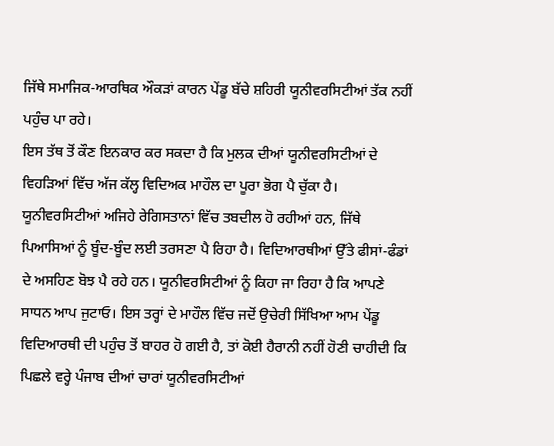ਜਿੱਥੇ ਸਮਾਜਿਕ-ਆਰਥਿਕ ਔਕੜਾਂ ਕਾਰਨ ਪੇਂਡੂ ਬੱਚੇ ਸ਼ਹਿਰੀ ਯੂਨੀਵਰਸਿਟੀਆਂ ਤੱਕ ਨਹੀਂ ਪਹੁੰਚ ਪਾ ਰਹੇ।
ਇਸ ਤੱਥ ਤੋਂ ਕੌਣ ਇਨਕਾਰ ਕਰ ਸਕਦਾ ਹੈ ਕਿ ਮੁਲਕ ਦੀਆਂ ਯੂਨੀਵਰਸਿਟੀਆਂ ਦੇ ਵਿਹੜਿਆਂ ਵਿੱਚ ਅੱਜ ਕੱਲ੍ਹ ਵਿਦਿਅਕ ਮਾਹੌਲ ਦਾ ਪੂਰਾ ਭੋਗ ਪੈ ਚੁੱਕਾ ਹੈ। ਯੂਨੀਵਰਸਿਟੀਆਂ ਅਜਿਹੇ ਰੇਗਿਸਤਾਨਾਂ ਵਿੱਚ ਤਬਦੀਲ ਹੋ ਰਹੀਆਂ ਹਨ, ਜਿੱਥੇ ਪਿਆਸਿਆਂ ਨੂੰ ਬੂੰਦ-ਬੂੰਦ ਲਈ ਤਰਸਣਾ ਪੈ ਰਿਹਾ ਹੈ। ਵਿਦਿਆਰਥੀਆਂ ਉੱਤੇ ਫੀਸਾਂ-ਫੰਡਾਂ ਦੇ ਅਸਹਿਣ ਬੋਝ ਪੈ ਰਹੇ ਹਨ। ਯੂਨੀਵਰਸਿਟੀਆਂ ਨੂੰ ਕਿਹਾ ਜਾ ਰਿਹਾ ਹੈ ਕਿ ਆਪਣੇ ਸਾਧਨ ਆਪ ਜੁਟਾਓ। ਇਸ ਤਰ੍ਹਾਂ ਦੇ ਮਾਹੌਲ ਵਿੱਚ ਜਦੋਂ ਉਚੇਰੀ ਸਿੱਖਿਆ ਆਮ ਪੇਂਡੂ ਵਿਦਿਆਰਥੀ ਦੀ ਪਹੁੰਚ ਤੋਂ ਬਾਹਰ ਹੋ ਗਈ ਹੈ, ਤਾਂ ਕੋਈ ਹੈਰਾਨੀ ਨਹੀਂ ਹੋਣੀ ਚਾਹੀਦੀ ਕਿ ਪਿਛਲੇ ਵਰ੍ਹੇ ਪੰਜਾਬ ਦੀਆਂ ਚਾਰਾਂ ਯੂਨੀਵਰਸਿਟੀਆਂ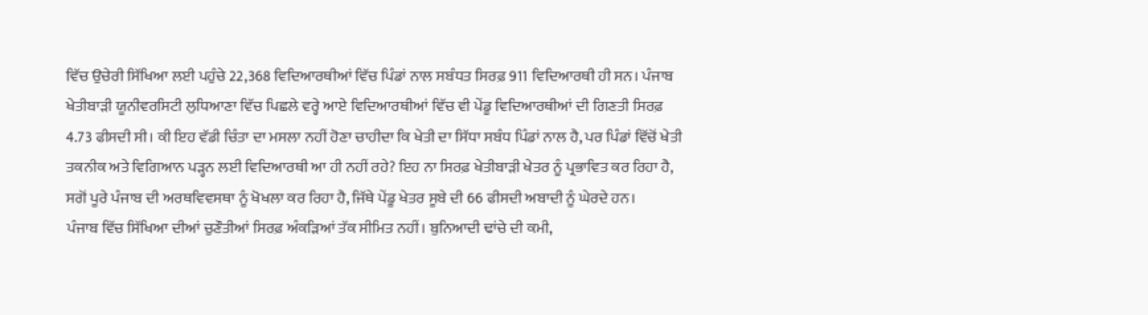ਵਿੱਚ ਉਚੇਰੀ ਸਿੱਖਿਆ ਲਈ ਪਹੁੰਚੇ 22,368 ਵਿਦਿਆਰਥੀਆਂ ਵਿੱਚ ਪਿੰਡਾਂ ਨਾਲ ਸਬੰਧਤ ਸਿਰਫ਼ 911 ਵਿਦਿਆਰਥੀ ਹੀ ਸਨ। ਪੰਜਾਬ ਖੇਤੀਬਾੜੀ ਯੂਨੀਵਰਸਿਟੀ ਲੁਧਿਆਣਾ ਵਿੱਚ ਪਿਛਲੇ ਵਰ੍ਹੇ ਆਏ ਵਿਦਿਆਰਥੀਆਂ ਵਿੱਚ ਵੀ ਪੇਂਡੂ ਵਿਦਿਆਰਥੀਆਂ ਦੀ ਗਿਣਤੀ ਸਿਰਫ਼ 4.73 ਫੀਸਦੀ ਸੀ। ਕੀ ਇਹ ਵੱਡੀ ਚਿੰਤਾ ਦਾ ਮਸਲਾ ਨਹੀਂ ਹੋਣਾ ਚਾਹੀਦਾ ਕਿ ਖੇਤੀ ਦਾ ਸਿੱਧਾ ਸਬੰਧ ਪਿੰਡਾਂ ਨਾਲ ਹੈ, ਪਰ ਪਿੰਡਾਂ ਵਿੱਚੋਂ ਖੇਤੀ ਤਕਨੀਕ ਅਤੇ ਵਿਗਿਆਨ ਪੜ੍ਹਨ ਲਈ ਵਿਦਿਆਰਥੀ ਆ ਹੀ ਨਹੀਂ ਰਹੇ? ਇਹ ਨਾ ਸਿਰਫ਼ ਖੇਤੀਬਾੜੀ ਖੇਤਰ ਨੂੰ ਪ੍ਰਭਾਵਿਤ ਕਰ ਰਿਹਾ ਹੈ, ਸਗੋਂ ਪੂਰੇ ਪੰਜਾਬ ਦੀ ਅਰਥਵਿਵਸਥਾ ਨੂੰ ਖੋਖਲਾ ਕਰ ਰਿਹਾ ਹੈ, ਜਿੱਥੇ ਪੇਂਡੂ ਖੇਤਰ ਸੂਬੇ ਦੀ 66 ਫੀਸਦੀ ਅਬਾਦੀ ਨੂੰ ਘੇਰਦੇ ਹਨ।
ਪੰਜਾਬ ਵਿੱਚ ਸਿੱਖਿਆ ਦੀਆਂ ਚੁਣੌਤੀਆਂ ਸਿਰਫ਼ ਅੰਕੜਿਆਂ ਤੱਕ ਸੀਮਿਤ ਨਹੀਂ। ਬੁਨਿਆਦੀ ਢਾਂਚੇ ਦੀ ਕਮੀ,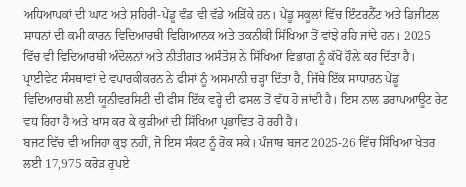ਅਧਿਆਪਕਾਂ ਦੀ ਘਾਟ ਅਤੇ ਸ਼ਹਿਰੀ-ਪੇਂਡੂ ਵੰਡ ਵੀ ਵੱਡੇ ਅੜਿੱਕੇ ਹਨ। ਪੇਂਡੂ ਸਕੂਲਾਂ ਵਿੱਚ ਇੰਟਰਨੈੱਟ ਅਤੇ ਡਿਜੀਟਲ ਸਾਧਨਾਂ ਦੀ ਕਮੀ ਕਾਰਨ ਵਿਦਿਆਰਥੀ ਵਿਗਿਆਨਕ ਅਤੇ ਤਕਨੀਕੀ ਸਿੱਖਿਆ ਤੋਂ ਵਾਂਝੇ ਰਹਿ ਜਾਂਦੇ ਹਨ। 2025 ਵਿੱਚ ਵੀ ਵਿਦਿਆਰਥੀ ਅੰਦੋਲਨਾਂ ਅਤੇ ਨੀਤੀਗਤ ਅਸੰਤੋਸ਼ ਨੇ ਸਿੱਖਿਆ ਵਿਭਾਗ ਨੂੰ ਕੱਖੋਂ ਹੌਲ਼ੇ ਕਰ ਦਿੱਤਾ ਹੈ। ਪ੍ਰਾਈਵੇਟ ਸੰਸਥਾਵਾਂ ਦੇ ਵਪਾਰਕੀਕਰਨ ਨੇ ਫੀਸਾਂ ਨੂੰ ਅਸਮਾਨੀ ਚੜ੍ਹਾ ਦਿੱਤਾ ਹੈ, ਜਿੱਥੇ ਇੱਕ ਸਾਧਾਰਨ ਪੇਂਡੂ ਵਿਦਿਆਰਥੀ ਲਈ ਯੂਨੀਵਰਸਿਟੀ ਦੀ ਫੀਸ ਇੱਕ ਵਰ੍ਹੇ ਦੀ ਫਸਲ ਤੋਂ ਵੱਧ ਹੋ ਜਾਂਦੀ ਹੈ। ਇਸ ਨਾਲ ਡਰਾਪਆਊਟ ਰੇਟ ਵਧ ਰਿਹਾ ਹੈ ਅਤੇ ਖਾਸ ਕਰ ਕੇ ਕੁੜੀਆਂ ਦੀ ਸਿੱਖਿਆ ਪ੍ਰਭਾਵਿਤ ਹੋ ਰਹੀ ਹੈ।
ਬਜਟ ਵਿੱਚ ਵੀ ਅਜਿਹਾ ਕੁਝ ਨਹੀਂ, ਜੋ ਇਸ ਸੰਕਟ ਨੂੰ ਰੋਕ ਸਕੇ। ਪੰਜਾਬ ਬਜਟ 2025-26 ਵਿੱਚ ਸਿੱਖਿਆ ਖੇਤਰ ਲਈ 17,975 ਕਰੋੜ ਰੁਪਏ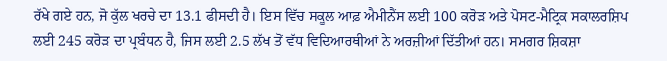ਰੱਖੇ ਗਏ ਹਨ, ਜੋ ਕੁੱਲ ਖਰਚੇ ਦਾ 13.1 ਫੀਸਦੀ ਹੈ। ਇਸ ਵਿੱਚ ਸਕੂਲ ਆਫ਼ ਐਮੀਨੈਂਸ ਲਈ 100 ਕਰੋੜ ਅਤੇ ਪੋਸਟ-ਮੈਟ੍ਰਿਕ ਸਕਾਲਰਸ਼ਿਪ ਲਈ 245 ਕਰੋੜ ਦਾ ਪ੍ਰਬੰਧਨ ਹੈ, ਜਿਸ ਲਈ 2.5 ਲੱਖ ਤੋਂ ਵੱਧ ਵਿਦਿਆਰਥੀਆਂ ਨੇ ਅਰਜ਼ੀਆਂ ਦਿੱਤੀਆਂ ਹਨ। ਸਮਗਰ ਸ਼ਿਕਸ਼ਾ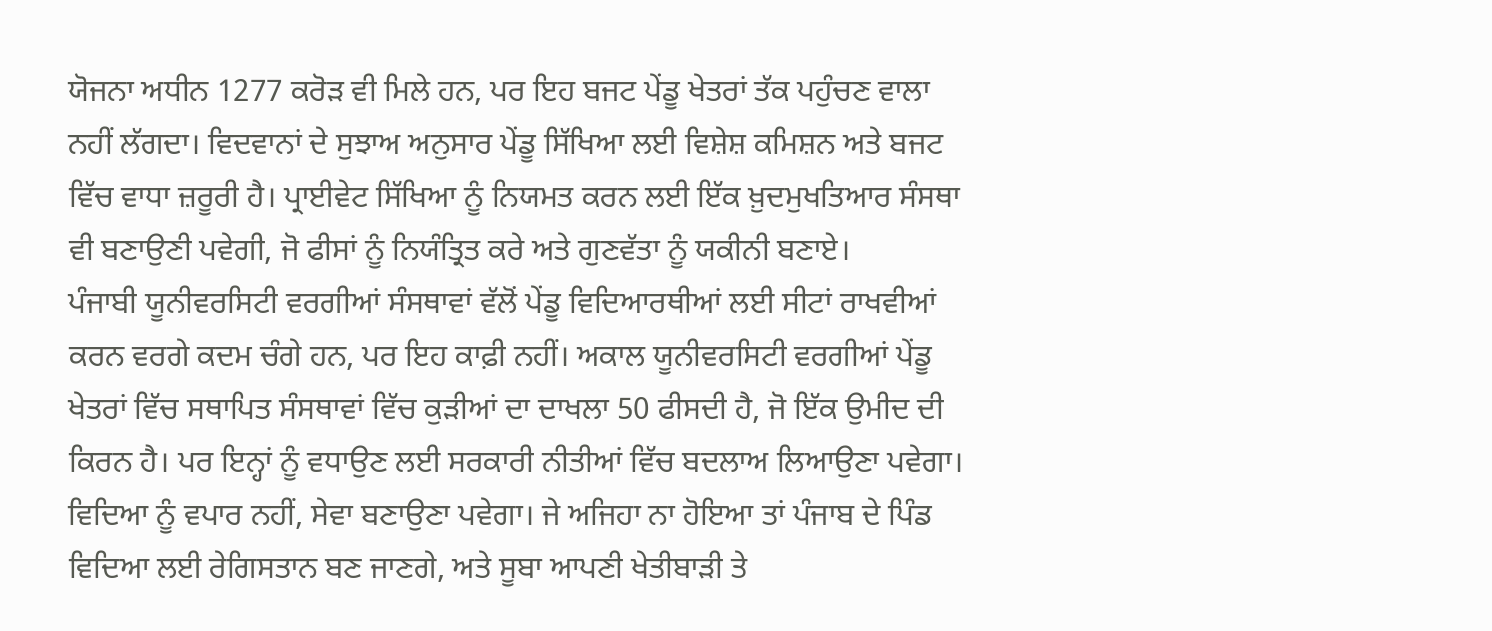ਯੋਜਨਾ ਅਧੀਨ 1277 ਕਰੋੜ ਵੀ ਮਿਲੇ ਹਨ, ਪਰ ਇਹ ਬਜਟ ਪੇਂਡੂ ਖੇਤਰਾਂ ਤੱਕ ਪਹੁੰਚਣ ਵਾਲਾ ਨਹੀਂ ਲੱਗਦਾ। ਵਿਦਵਾਨਾਂ ਦੇ ਸੁਝਾਅ ਅਨੁਸਾਰ ਪੇਂਡੂ ਸਿੱਖਿਆ ਲਈ ਵਿਸ਼ੇਸ਼ ਕਮਿਸ਼ਨ ਅਤੇ ਬਜਟ ਵਿੱਚ ਵਾਧਾ ਜ਼ਰੂਰੀ ਹੈ। ਪ੍ਰਾਈਵੇਟ ਸਿੱਖਿਆ ਨੂੰ ਨਿਯਮਤ ਕਰਨ ਲਈ ਇੱਕ ਖ਼ੁਦਮੁਖਤਿਆਰ ਸੰਸਥਾ ਵੀ ਬਣਾਉਣੀ ਪਵੇਗੀ, ਜੋ ਫੀਸਾਂ ਨੂੰ ਨਿਯੰਤ੍ਰਿਤ ਕਰੇ ਅਤੇ ਗੁਣਵੱਤਾ ਨੂੰ ਯਕੀਨੀ ਬਣਾਏ।
ਪੰਜਾਬੀ ਯੂਨੀਵਰਸਿਟੀ ਵਰਗੀਆਂ ਸੰਸਥਾਵਾਂ ਵੱਲੋਂ ਪੇਂਡੂ ਵਿਦਿਆਰਥੀਆਂ ਲਈ ਸੀਟਾਂ ਰਾਖਵੀਆਂ ਕਰਨ ਵਰਗੇ ਕਦਮ ਚੰਗੇ ਹਨ, ਪਰ ਇਹ ਕਾਫ਼ੀ ਨਹੀਂ। ਅਕਾਲ ਯੂਨੀਵਰਸਿਟੀ ਵਰਗੀਆਂ ਪੇਂਡੂ ਖੇਤਰਾਂ ਵਿੱਚ ਸਥਾਪਿਤ ਸੰਸਥਾਵਾਂ ਵਿੱਚ ਕੁੜੀਆਂ ਦਾ ਦਾਖਲਾ 50 ਫੀਸਦੀ ਹੈ, ਜੋ ਇੱਕ ਉਮੀਦ ਦੀ ਕਿਰਨ ਹੈ। ਪਰ ਇਨ੍ਹਾਂ ਨੂੰ ਵਧਾਉਣ ਲਈ ਸਰਕਾਰੀ ਨੀਤੀਆਂ ਵਿੱਚ ਬਦਲਾਅ ਲਿਆਉਣਾ ਪਵੇਗਾ। ਵਿਦਿਆ ਨੂੰ ਵਪਾਰ ਨਹੀਂ, ਸੇਵਾ ਬਣਾਉਣਾ ਪਵੇਗਾ। ਜੇ ਅਜਿਹਾ ਨਾ ਹੋਇਆ ਤਾਂ ਪੰਜਾਬ ਦੇ ਪਿੰਡ ਵਿਦਿਆ ਲਈ ਰੇਗਿਸਤਾਨ ਬਣ ਜਾਣਗੇ, ਅਤੇ ਸੂਬਾ ਆਪਣੀ ਖੇਤੀਬਾੜੀ ਤੇ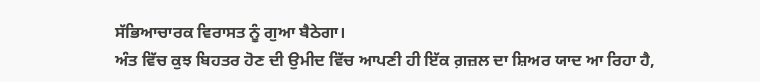ਸੱਭਿਆਚਾਰਕ ਵਿਰਾਸਤ ਨੂੰ ਗੁਆ ਬੈਠੇਗਾ।
ਅੰਤ ਵਿੱਚ ਕੁਝ ਬਿਹਤਰ ਹੋਣ ਦੀ ਉਮੀਦ ਵਿੱਚ ਆਪਣੀ ਹੀ ਇੱਕ ਗ਼ਜ਼ਲ ਦਾ ਸ਼ਿਅਰ ਯਾਦ ਆ ਰਿਹਾ ਹੈ,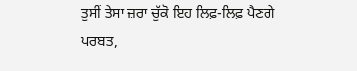ਤੁਸੀਂ ਤੇਸਾ ਜ਼ਰਾ ਚੁੱਕੋ ਇਹ ਲਿਫ਼-ਲਿਫ਼ ਪੈਣਗੇ ਪਰਬਤ,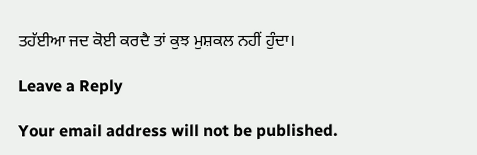ਤਹੱਈਆ ਜਦ ਕੋਈ ਕਰਦੈ ਤਾਂ ਕੁਝ ਮੁਸ਼ਕਲ ਨਹੀਂ ਹੁੰਦਾ।

Leave a Reply

Your email address will not be published.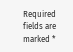Required fields are marked *